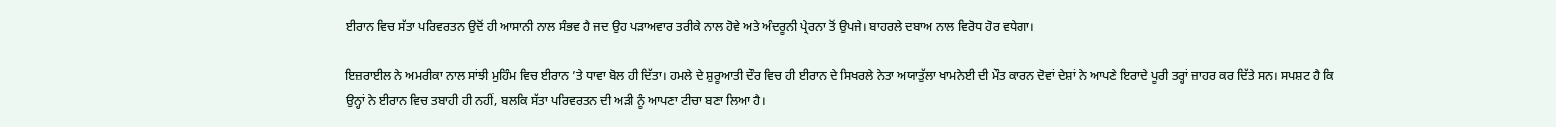ਈਰਾਨ ਵਿਚ ਸੱਤਾ ਪਰਿਵਰਤਨ ਉਦੋਂ ਹੀ ਆਸਾਨੀ ਨਾਲ ਸੰਭਵ ਹੈ ਜਦ ਉਹ ਪੜਾਅਵਾਰ ਤਰੀਕੇ ਨਾਲ ਹੋਵੇ ਅਤੇ ਅੰਦਰੂਨੀ ਪ੍ਰੇਰਨਾ ਤੋਂ ਉਪਜੇ। ਬਾਹਰਲੇ ਦਬਾਅ ਨਾਲ ਵਿਰੋਧ ਹੋਰ ਵਧੇਗਾ।

ਇਜ਼ਰਾਈਲ ਨੇ ਅਮਰੀਕਾ ਨਾਲ ਸਾਂਝੀ ਮੁਹਿੰਮ ਵਿਚ ਈਰਾਨ ’ਤੇ ਧਾਵਾ ਬੋਲ ਹੀ ਦਿੱਤਾ। ਹਮਲੇ ਦੇ ਸ਼ੁਰੂਆਤੀ ਦੌਰ ਵਿਚ ਹੀ ਈਰਾਨ ਦੇ ਸਿਖਰਲੇ ਨੇਤਾ ਅਯਾਤੁੱਲਾ ਖਾਮਨੇਈ ਦੀ ਮੌਤ ਕਾਰਨ ਦੋਵਾਂ ਦੇਸ਼ਾਂ ਨੇ ਆਪਣੇ ਇਰਾਦੇ ਪੂਰੀ ਤਰ੍ਹਾਂ ਜ਼ਾਹਰ ਕਰ ਦਿੱਤੇ ਸਨ। ਸਪਸ਼ਟ ਹੈ ਕਿ ਉਨ੍ਹਾਂ ਨੇ ਈਰਾਨ ਵਿਚ ਤਬਾਹੀ ਹੀ ਨਹੀਂ, ਬਲਕਿ ਸੱਤਾ ਪਰਿਵਰਤਨ ਦੀ ਅੜੀ ਨੂੰ ਆਪਣਾ ਟੀਚਾ ਬਣਾ ਲਿਆ ਹੈ।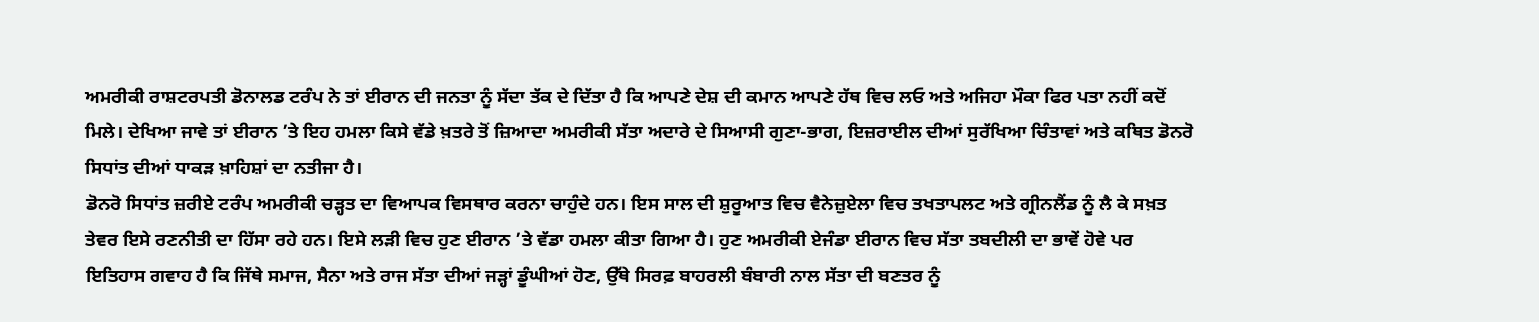ਅਮਰੀਕੀ ਰਾਸ਼ਟਰਪਤੀ ਡੋਨਾਲਡ ਟਰੰਪ ਨੇ ਤਾਂ ਈਰਾਨ ਦੀ ਜਨਤਾ ਨੂੰ ਸੱਦਾ ਤੱਕ ਦੇ ਦਿੱਤਾ ਹੈ ਕਿ ਆਪਣੇ ਦੇਸ਼ ਦੀ ਕਮਾਨ ਆਪਣੇ ਹੱਥ ਵਿਚ ਲਓ ਅਤੇ ਅਜਿਹਾ ਮੌਕਾ ਫਿਰ ਪਤਾ ਨਹੀਂ ਕਦੋਂ ਮਿਲੇ। ਦੇਖਿਆ ਜਾਵੇ ਤਾਂ ਈਰਾਨ ’ਤੇ ਇਹ ਹਮਲਾ ਕਿਸੇ ਵੱਡੇ ਖ਼ਤਰੇ ਤੋਂ ਜ਼ਿਆਦਾ ਅਮਰੀਕੀ ਸੱਤਾ ਅਦਾਰੇ ਦੇ ਸਿਆਸੀ ਗੁਣਾ-ਭਾਗ, ਇਜ਼ਰਾਈਲ ਦੀਆਂ ਸੁਰੱਖਿਆ ਚਿੰਤਾਵਾਂ ਅਤੇ ਕਥਿਤ ਡੋਨਰੋ ਸਿਧਾਂਤ ਦੀਆਂ ਧਾਕੜ ਖ਼ਾਹਿਸ਼ਾਂ ਦਾ ਨਤੀਜਾ ਹੈ।
ਡੋਨਰੋ ਸਿਧਾਂਤ ਜ਼ਰੀਏ ਟਰੰਪ ਅਮਰੀਕੀ ਚੜ੍ਹਤ ਦਾ ਵਿਆਪਕ ਵਿਸਥਾਰ ਕਰਨਾ ਚਾਹੁੰਦੇ ਹਨ। ਇਸ ਸਾਲ ਦੀ ਸ਼ੁਰੂਆਤ ਵਿਚ ਵੈਨੇਜ਼ੁਏਲਾ ਵਿਚ ਤਖਤਾਪਲਟ ਅਤੇ ਗ੍ਰੀਨਲੈਂਡ ਨੂੰ ਲੈ ਕੇ ਸਖ਼ਤ ਤੇਵਰ ਇਸੇ ਰਣਨੀਤੀ ਦਾ ਹਿੱਸਾ ਰਹੇ ਹਨ। ਇਸੇ ਲੜੀ ਵਿਚ ਹੁਣ ਈਰਾਨ ’ਤੇ ਵੱਡਾ ਹਮਲਾ ਕੀਤਾ ਗਿਆ ਹੈ। ਹੁਣ ਅਮਰੀਕੀ ਏਜੰਡਾ ਈਰਾਨ ਵਿਚ ਸੱਤਾ ਤਬਦੀਲੀ ਦਾ ਭਾਵੇਂ ਹੋਵੇ ਪਰ ਇਤਿਹਾਸ ਗਵਾਹ ਹੈ ਕਿ ਜਿੱਥੇ ਸਮਾਜ, ਸੈਨਾ ਅਤੇ ਰਾਜ ਸੱਤਾ ਦੀਆਂ ਜੜ੍ਹਾਂ ਡੂੰਘੀਆਂ ਹੋਣ, ਉੱਥੇ ਸਿਰਫ਼ ਬਾਹਰਲੀ ਬੰਬਾਰੀ ਨਾਲ ਸੱਤਾ ਦੀ ਬਣਤਰ ਨੂੰ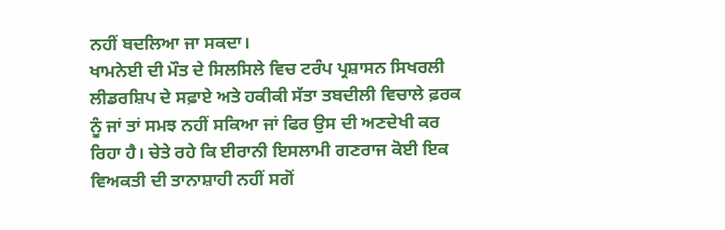ਨਹੀਂ ਬਦਲਿਆ ਜਾ ਸਕਦਾ।
ਖਾਮਨੇਈ ਦੀ ਮੌਤ ਦੇ ਸਿਲਸਿਲੇ ਵਿਚ ਟਰੰਪ ਪ੍ਰਸ਼ਾਸਨ ਸਿਖਰਲੀ ਲੀਡਰਸ਼ਿਪ ਦੇ ਸਫ਼ਾਏ ਅਤੇ ਹਕੀਕੀ ਸੱਤਾ ਤਬਦੀਲੀ ਵਿਚਾਲੇ ਫ਼ਰਕ ਨੂੰ ਜਾਂ ਤਾਂ ਸਮਝ ਨਹੀਂ ਸਕਿਆ ਜਾਂ ਫਿਰ ਉਸ ਦੀ ਅਣਦੇਖੀ ਕਰ ਰਿਹਾ ਹੈ। ਚੇਤੇ ਰਹੇ ਕਿ ਈਰਾਨੀ ਇਸਲਾਮੀ ਗਣਰਾਜ ਕੋਈ ਇਕ ਵਿਅਕਤੀ ਦੀ ਤਾਨਾਸ਼ਾਹੀ ਨਹੀਂ ਸਗੋਂ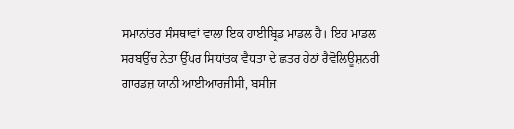ਸਮਾਨਾਂਤਰ ਸੰਸਥਾਵਾਂ ਵਾਲਾ ਇਕ ਹਾਈਬ੍ਰਿਡ ਮਾਡਲ ਹੈ। ਇਹ ਮਾਡਲ ਸਰਬਉੱਚ ਨੇਤਾ ਉੱਪਰ ਸਿਧਾਂਤਕ ਵੈਧਤਾ ਦੇ ਛਤਰ ਹੇਠਾਂ ਰੈਵੋਲਿਊਸ਼ਨਰੀ ਗਾਰਡਜ਼ ਯਾਨੀ ਆਈਆਰਜੀਸੀ, ਬਸੀਜ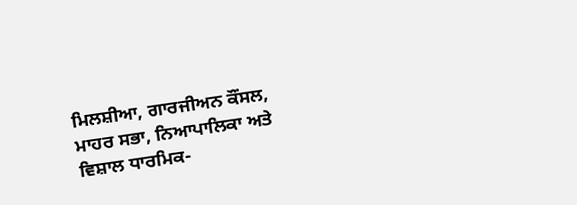ਮਿਲਸ਼ੀਆ, ਗਾਰਜੀਅਨ ਕੌਂਸਲ, ਮਾਹਰ ਸਭਾ, ਨਿਆਪਾਲਿਕਾ ਅਤੇ ਵਿਸ਼ਾਲ ਧਾਰਮਿਕ-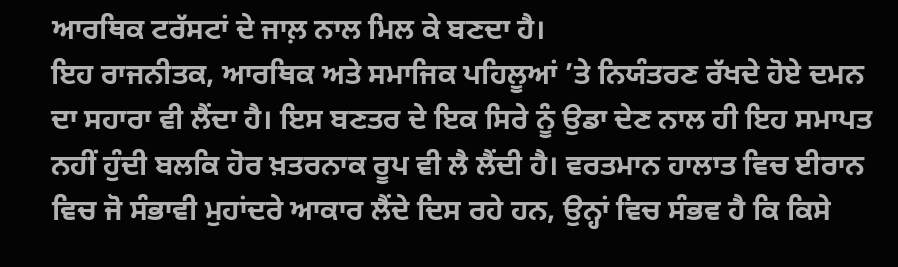ਆਰਥਿਕ ਟਰੱਸਟਾਂ ਦੇ ਜਾਲ਼ ਨਾਲ ਮਿਲ ਕੇ ਬਣਦਾ ਹੈ।
ਇਹ ਰਾਜਨੀਤਕ, ਆਰਥਿਕ ਅਤੇ ਸਮਾਜਿਕ ਪਹਿਲੂਆਂ ’ਤੇ ਨਿਯੰਤਰਣ ਰੱਖਦੇ ਹੋਏ ਦਮਨ ਦਾ ਸਹਾਰਾ ਵੀ ਲੈਂਦਾ ਹੈ। ਇਸ ਬਣਤਰ ਦੇ ਇਕ ਸਿਰੇ ਨੂੰ ਉਡਾ ਦੇਣ ਨਾਲ ਹੀ ਇਹ ਸਮਾਪਤ ਨਹੀਂ ਹੁੰਦੀ ਬਲਕਿ ਹੋਰ ਖ਼ਤਰਨਾਕ ਰੂਪ ਵੀ ਲੈ ਲੈਂਦੀ ਹੈ। ਵਰਤਮਾਨ ਹਾਲਾਤ ਵਿਚ ਈਰਾਨ ਵਿਚ ਜੋ ਸੰਭਾਵੀ ਮੁਹਾਂਦਰੇ ਆਕਾਰ ਲੈਂਦੇ ਦਿਸ ਰਹੇ ਹਨ, ਉਨ੍ਹਾਂ ਵਿਚ ਸੰਭਵ ਹੈ ਕਿ ਕਿਸੇ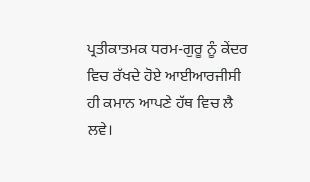ਪ੍ਰਤੀਕਾਤਮਕ ਧਰਮ-ਗੁਰੂ ਨੂੰ ਕੇਂਦਰ ਵਿਚ ਰੱਖਦੇ ਹੋਏ ਆਈਆਰਜੀਸੀ ਹੀ ਕਮਾਨ ਆਪਣੇ ਹੱਥ ਵਿਚ ਲੈ ਲਵੇ।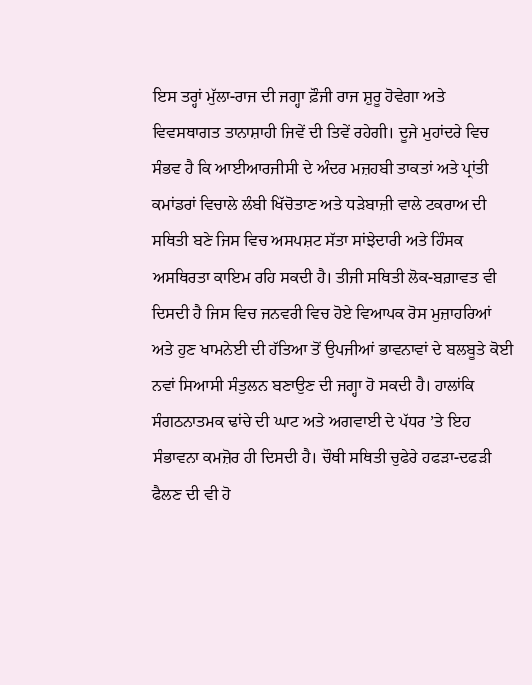ਇਸ ਤਰ੍ਹਾਂ ਮੁੱਲਾ-ਰਾਜ ਦੀ ਜਗ੍ਹਾ ਫ਼ੌਜੀ ਰਾਜ ਸ਼ੁਰੂ ਹੋਵੇਗਾ ਅਤੇ ਵਿਵਸਥਾਗਤ ਤਾਨਾਸ਼ਾਹੀ ਜਿਵੇਂ ਦੀ ਤਿਵੇਂ ਰਹੇਗੀ। ਦੂਜੇ ਮੁਹਾਂਦਰੇ ਵਿਚ ਸੰਭਵ ਹੈ ਕਿ ਆਈਆਰਜੀਸੀ ਦੇ ਅੰਦਰ ਮਜ਼ਹਬੀ ਤਾਕਤਾਂ ਅਤੇ ਪ੍ਰਾਂਤੀ ਕਮਾਂਡਰਾਂ ਵਿਚਾਲੇ ਲੰਬੀ ਖਿੱਚੋਤਾਣ ਅਤੇ ਧੜੇਬਾਜ਼ੀ ਵਾਲੇ ਟਕਰਾਅ ਦੀ ਸਥਿਤੀ ਬਣੇ ਜਿਸ ਵਿਚ ਅਸਪਸ਼ਟ ਸੱਤਾ ਸਾਂਝੇਦਾਰੀ ਅਤੇ ਹਿੰਸਕ ਅਸਥਿਰਤਾ ਕਾਇਮ ਰਹਿ ਸਕਦੀ ਹੈ। ਤੀਜੀ ਸਥਿਤੀ ਲੋਕ-ਬਗ਼ਾਵਤ ਵੀ ਦਿਸਦੀ ਹੈ ਜਿਸ ਵਿਚ ਜਨਵਰੀ ਵਿਚ ਹੋਏ ਵਿਆਪਕ ਰੋਸ ਮੁਜ਼ਾਹਰਿਆਂ ਅਤੇ ਹੁਣ ਖਾਮਨੇਈ ਦੀ ਹੱਤਿਆ ਤੋਂ ਉਪਜੀਆਂ ਭਾਵਨਾਵਾਂ ਦੇ ਬਲਬੂਤੇ ਕੋਈ ਨਵਾਂ ਸਿਆਸੀ ਸੰਤੁਲਨ ਬਣਾਉਣ ਦੀ ਜਗ੍ਹਾ ਹੋ ਸਕਦੀ ਹੈ। ਹਾਲਾਂਕਿ ਸੰਗਠਨਾਤਮਕ ਢਾਂਚੇ ਦੀ ਘਾਟ ਅਤੇ ਅਗਵਾਈ ਦੇ ਪੱਧਰ ’ਤੇ ਇਹ ਸੰਭਾਵਨਾ ਕਮਜ਼ੋਰ ਹੀ ਦਿਸਦੀ ਹੈ। ਚੌਥੀ ਸਥਿਤੀ ਚੁਫੇਰੇ ਹਫੜਾ-ਦਫੜੀ ਫੈਲਣ ਦੀ ਵੀ ਹੋ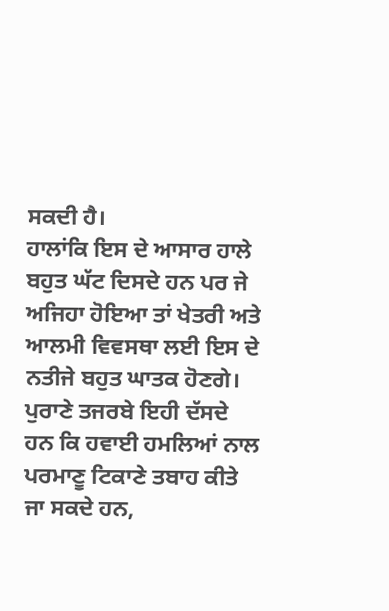ਸਕਦੀ ਹੈ।
ਹਾਲਾਂਕਿ ਇਸ ਦੇ ਆਸਾਰ ਹਾਲੇ ਬਹੁਤ ਘੱਟ ਦਿਸਦੇ ਹਨ ਪਰ ਜੇ ਅਜਿਹਾ ਹੋਇਆ ਤਾਂ ਖੇਤਰੀ ਅਤੇ ਆਲਮੀ ਵਿਵਸਥਾ ਲਈ ਇਸ ਦੇ ਨਤੀਜੇ ਬਹੁਤ ਘਾਤਕ ਹੋਣਗੇ। ਪੁਰਾਣੇ ਤਜਰਬੇ ਇਹੀ ਦੱਸਦੇ ਹਨ ਕਿ ਹਵਾਈ ਹਮਲਿਆਂ ਨਾਲ ਪਰਮਾਣੂ ਟਿਕਾਣੇ ਤਬਾਹ ਕੀਤੇ ਜਾ ਸਕਦੇ ਹਨ,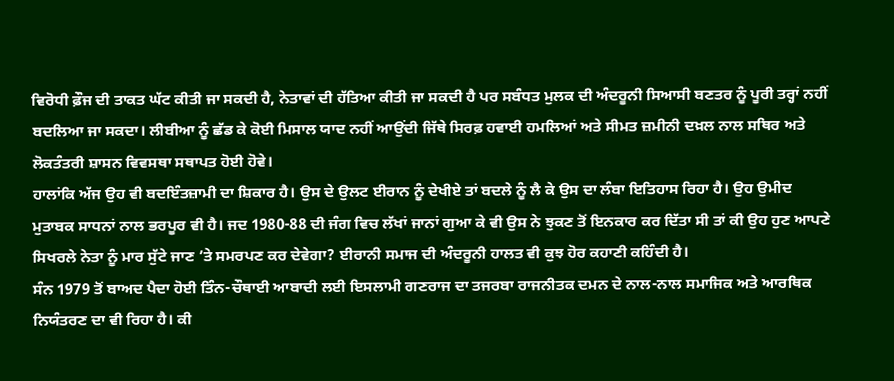ਵਿਰੋਧੀ ਫ਼ੌਜ ਦੀ ਤਾਕਤ ਘੱਟ ਕੀਤੀ ਜਾ ਸਕਦੀ ਹੈ, ਨੇਤਾਵਾਂ ਦੀ ਹੱਤਿਆ ਕੀਤੀ ਜਾ ਸਕਦੀ ਹੈ ਪਰ ਸਬੰਧਤ ਮੁਲਕ ਦੀ ਅੰਦਰੂਨੀ ਸਿਆਸੀ ਬਣਤਰ ਨੂੰ ਪੂਰੀ ਤਰ੍ਹਾਂ ਨਹੀਂ ਬਦਲਿਆ ਜਾ ਸਕਦਾ। ਲੀਬੀਆ ਨੂੰ ਛੱਡ ਕੇ ਕੋਈ ਮਿਸਾਲ ਯਾਦ ਨਹੀਂ ਆਉਂਦੀ ਜਿੱਥੇ ਸਿਰਫ਼ ਹਵਾਈ ਹਮਲਿਆਂ ਅਤੇ ਸੀਮਤ ਜ਼ਮੀਨੀ ਦਖ਼ਲ ਨਾਲ ਸਥਿਰ ਅਤੇ ਲੋਕਤੰਤਰੀ ਸ਼ਾਸਨ ਵਿਵਸਥਾ ਸਥਾਪਤ ਹੋਈ ਹੋਵੇ।
ਹਾਲਾਂਕਿ ਅੱਜ ਉਹ ਵੀ ਬਦਇੰਤਜ਼ਾਮੀ ਦਾ ਸ਼ਿਕਾਰ ਹੈ। ਉਸ ਦੇ ਉਲਟ ਈਰਾਨ ਨੂੰ ਦੇਖੀਏ ਤਾਂ ਬਦਲੇ ਨੂੰ ਲੈ ਕੇ ਉਸ ਦਾ ਲੰਬਾ ਇਤਿਹਾਸ ਰਿਹਾ ਹੈ। ਉਹ ਉਮੀਦ ਮੁਤਾਬਕ ਸਾਧਨਾਂ ਨਾਲ ਭਰਪੂਰ ਵੀ ਹੈ। ਜਦ 1980-88 ਦੀ ਜੰਗ ਵਿਚ ਲੱਖਾਂ ਜਾਨਾਂ ਗੁਆ ਕੇ ਵੀ ਉਸ ਨੇ ਝੁਕਣ ਤੋਂ ਇਨਕਾਰ ਕਰ ਦਿੱਤਾ ਸੀ ਤਾਂ ਕੀ ਉਹ ਹੁਣ ਆਪਣੇ ਸਿਖਰਲੇ ਨੇਤਾ ਨੂੰ ਮਾਰ ਸੁੱਟੇ ਜਾਣ ’ਤੇ ਸਮਰਪਣ ਕਰ ਦੇਵੇਗਾ? ਈਰਾਨੀ ਸਮਾਜ ਦੀ ਅੰਦਰੂਨੀ ਹਾਲਤ ਵੀ ਕੁਝ ਹੋਰ ਕਹਾਣੀ ਕਹਿੰਦੀ ਹੈ।
ਸੰਨ 1979 ਤੋਂ ਬਾਅਦ ਪੈਦਾ ਹੋਈ ਤਿੰਨ-ਚੌਥਾਈ ਆਬਾਦੀ ਲਈ ਇਸਲਾਮੀ ਗਣਰਾਜ ਦਾ ਤਜਰਬਾ ਰਾਜਨੀਤਕ ਦਮਨ ਦੇ ਨਾਲ-ਨਾਲ ਸਮਾਜਿਕ ਅਤੇ ਆਰਥਿਕ ਨਿਯੰਤਰਣ ਦਾ ਵੀ ਰਿਹਾ ਹੈ। ਕੀ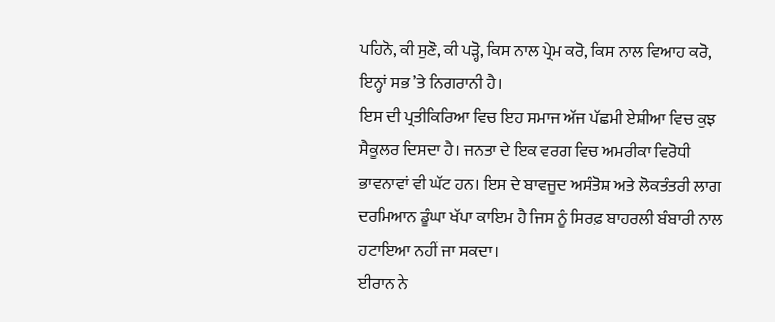ਪਹਿਨੋ, ਕੀ ਸੁਣੋ, ਕੀ ਪੜ੍ਹੋ, ਕਿਸ ਨਾਲ ਪ੍ਰੇਮ ਕਰੋ, ਕਿਸ ਨਾਲ ਵਿਆਹ ਕਰੋ, ਇਨ੍ਹਾਂ ਸਭ ’ਤੇ ਨਿਗਰਾਨੀ ਹੈ।
ਇਸ ਦੀ ਪ੍ਰਤੀਕਿਰਿਆ ਵਿਚ ਇਹ ਸਮਾਜ ਅੱਜ ਪੱਛਮੀ ਏਸ਼ੀਆ ਵਿਚ ਕੁਝ ਸੈਕੂਲਰ ਦਿਸਦਾ ਹੈ। ਜਨਤਾ ਦੇ ਇਕ ਵਰਗ ਵਿਚ ਅਮਰੀਕਾ ਵਿਰੋਧੀ ਭਾਵਨਾਵਾਂ ਵੀ ਘੱਟ ਹਨ। ਇਸ ਦੇ ਬਾਵਜੂਦ ਅਸੰਤੋਸ਼ ਅਤੇ ਲੋਕਤੰਤਰੀ ਲਾਗ ਦਰਮਿਆਨ ਡੂੰਘਾ ਖੱਪਾ ਕਾਇਮ ਹੈ ਜਿਸ ਨੂੰ ਸਿਰਫ਼ ਬਾਹਰਲੀ ਬੰਬਾਰੀ ਨਾਲ ਹਟਾਇਆ ਨਹੀਂ ਜਾ ਸਕਦਾ।
ਈਰਾਨ ਨੇ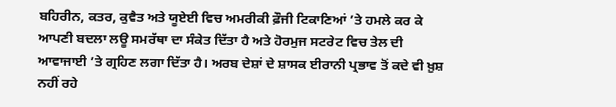ਬਹਿਰੀਨ, ਕਤਰ, ਕੁਵੈਤ ਅਤੇ ਯੂਏਈ ਵਿਚ ਅਮਰੀਕੀ ਫ਼ੌਜੀ ਟਿਕਾਣਿਆਂ ’ਤੇ ਹਮਲੇ ਕਰ ਕੇ ਆਪਣੀ ਬਦਲਾ ਲਊ ਸਮਰੱਥਾ ਦਾ ਸੰਕੇਤ ਦਿੱਤਾ ਹੈ ਅਤੇ ਹੋਰਮੁਜ ਸਟਰੇਟ ਵਿਚ ਤੇਲ ਦੀ ਆਵਾਜਾਈ ’ਤੇ ਗ੍ਰਹਿਣ ਲਗਾ ਦਿੱਤਾ ਹੈ। ਅਰਬ ਦੇਸ਼ਾਂ ਦੇ ਸ਼ਾਸਕ ਈਰਾਨੀ ਪ੍ਰਭਾਵ ਤੋਂ ਕਦੇ ਵੀ ਖ਼ੁਸ਼ ਨਹੀਂ ਰਹੇ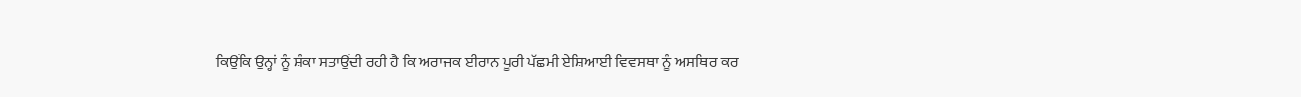ਕਿਉਂਕਿ ਉਨ੍ਹਾਂ ਨੂੰ ਸ਼ੰਕਾ ਸਤਾਉਂਦੀ ਰਹੀ ਹੈ ਕਿ ਅਰਾਜਕ ਈਰਾਨ ਪੂਰੀ ਪੱਛਮੀ ਏਸ਼ਿਆਈ ਵਿਵਸਥਾ ਨੂੰ ਅਸਥਿਰ ਕਰ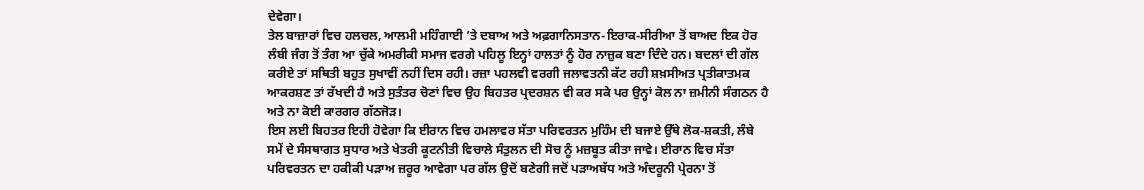ਦੇਵੇਗਾ।
ਤੇਲ ਬਾਜ਼ਾਰਾਂ ਵਿਚ ਹਲਚਲ, ਆਲਮੀ ਮਹਿੰਗਾਈ ’ਤੇ ਦਬਾਅ ਅਤੇ ਅਫ਼ਗਾਨਿਸਤਾਨ-ਇਰਾਕ-ਸੀਰੀਆ ਤੋਂ ਬਾਅਦ ਇਕ ਹੋਰ ਲੰਬੀ ਜੰਗ ਤੋਂ ਤੰਗ ਆ ਚੁੱਕੇ ਅਮਰੀਕੀ ਸਮਾਜ ਵਰਗੇ ਪਹਿਲੂ ਇਨ੍ਹਾਂ ਹਾਲਤਾਂ ਨੂੰ ਹੋਰ ਨਾਜ਼ੁਕ ਬਣਾ ਦਿੰਦੇ ਹਨ। ਬਦਲਾਂ ਦੀ ਗੱਲ ਕਰੀਏ ਤਾਂ ਸਥਿਤੀ ਬਹੁਤ ਸੁਖਾਵੀਂ ਨਹੀਂ ਦਿਸ ਰਹੀ। ਰਜ਼ਾ ਪਹਲਵੀ ਵਰਗੀ ਜਲਾਵਤਨੀ ਕੱਟ ਰਹੀ ਸ਼ਖ਼ਸੀਅਤ ਪ੍ਰਤੀਕਾਤਮਕ ਆਕਰਸ਼ਣ ਤਾਂ ਰੱਖਦੀ ਹੈ ਅਤੇ ਸੁਤੰਤਰ ਚੋਣਾਂ ਵਿਚ ਉਹ ਬਿਹਤਰ ਪ੍ਰਦਰਸ਼ਨ ਵੀ ਕਰ ਸਕੇ ਪਰ ਉਨ੍ਹਾਂ ਕੋਲ ਨਾ ਜ਼ਮੀਨੀ ਸੰਗਠਨ ਹੈ ਅਤੇ ਨਾ ਕੋਈ ਕਾਰਗਰ ਗੱਠਜੋੜ।
ਇਸ ਲਈ ਬਿਹਤਰ ਇਹੀ ਹੋਵੇਗਾ ਕਿ ਈਰਾਨ ਵਿਚ ਹਮਲਾਵਰ ਸੱਤਾ ਪਰਿਵਰਤਨ ਮੁਹਿੰਮ ਦੀ ਬਜਾਏ ਉੱਥੇ ਲੋਕ-ਸ਼ਕਤੀ, ਲੰਬੇ ਸਮੇਂ ਦੇ ਸੰਸਥਾਗਤ ਸੁਧਾਰ ਅਤੇ ਖੇਤਰੀ ਕੂਟਨੀਤੀ ਵਿਚਾਲੇ ਸੰਤੁਲਨ ਦੀ ਸੋਚ ਨੂੰ ਮਜ਼ਬੂਤ ਕੀਤਾ ਜਾਵੇ। ਈਰਾਨ ਵਿਚ ਸੱਤਾ ਪਰਿਵਰਤਨ ਦਾ ਹਕੀਕੀ ਪੜਾਅ ਜ਼ਰੂਰ ਆਵੇਗਾ ਪਰ ਗੱਲ ਉਦੋਂ ਬਣੇਗੀ ਜਦੋਂ ਪੜਾਅਬੱਧ ਅਤੇ ਅੰਦਰੂਨੀ ਪ੍ਰੇਰਨਾ ਤੋਂ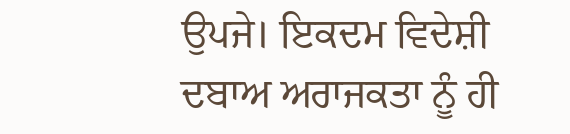ਉਪਜੇ। ਇਕਦਮ ਵਿਦੇਸ਼ੀ ਦਬਾਅ ਅਰਾਜਕਤਾ ਨੂੰ ਹੀ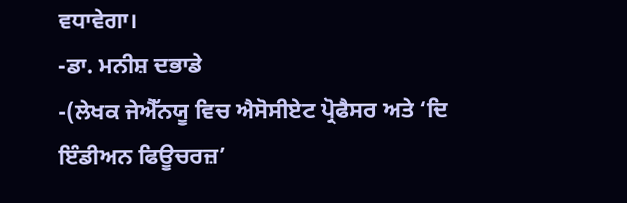ਵਧਾਵੇਗਾ।
-ਡਾ. ਮਨੀਸ਼ ਦਭਾਡੇ
-(ਲੇਖਕ ਜੇਐੱਨਯੂ ਵਿਚ ਐਸੋਸੀਏਟ ਪ੍ਰੋਫੈਸਰ ਅਤੇ ‘ਦਿ ਇੰਡੀਅਨ ਫਿਊਚਰਜ਼’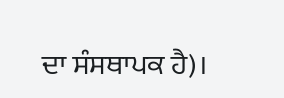ਦਾ ਸੰਸਥਾਪਕ ਹੈ)।